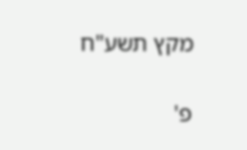מקץ תשע"ח

פ'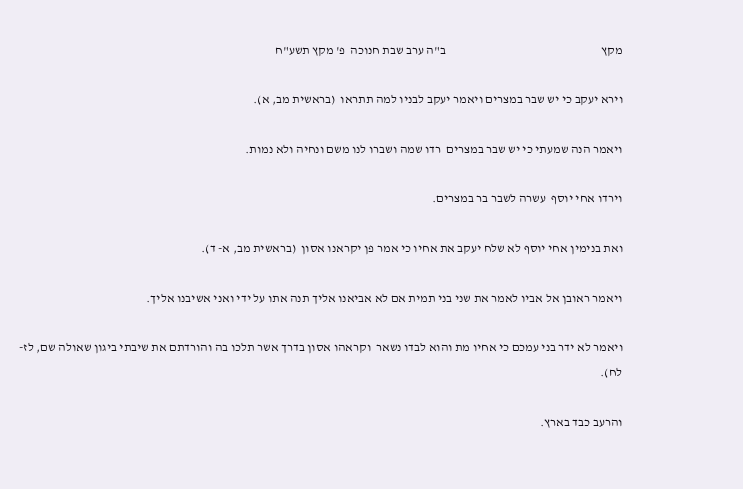מקץ                                                               ב"ה ערב שבת חנוכה  פ' מקץ תשע"ח

וירא יעקב כי יש שבר במצרים ויאמר יעקב לבניו למה תתראו  (בראשית מב, א).

ויאמר הנה שמעתי כי יש שבר במצרים  רדו שמה ושברו לנו משם ונחיה ולא נמות.

וירדו אחי יוסף  עשרה לשבר בר במצרים.

ואת בנימין אחי יוסף לא שלח יעקב את אחיו כי אמר פן יקראנו אסון  (בראשית מב, א- ד).

ויאמר ראובן אל אביו לאמר את שני בני תמית אם לא אביאנו אליך תנה אתו על ידי ואני אשיבנו אליך.

ויאמר לא ידר בני עמכם כי אחיו מת והוא לבדו נשאר  וקראהו אסון בדרך אשר תלכו בה והורדתם את שיבתי ביגון שאולה שם, לז-לח).

והרעב כבד בארץ.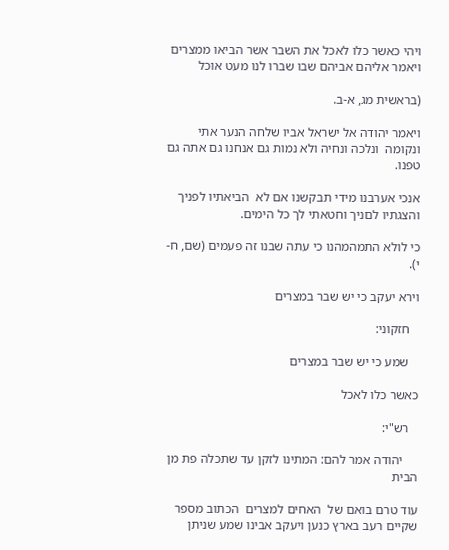ויהי כאשר כלו לאכל את השבר אשר הביאו ממצרים ויאמר אליהם אביהם שבו שברו לנו מעט אוכל

(בראשית מג, א-ב.

ויאמר יהודה אל ישראל אביו שלחה הנער אתי ונקומה  ונלכה ונחיה ולא נמות גם אנחנו גם אתה גם טפנו.

אנכי אערבנו מידי תבקשנו אם לא  הביאתיו לפניך והצגתיו לםניך וחטאתי לך כל הימים.

כי לולא התמהמהנו כי עתה שבנו זה פעמים (שם, ח-י).

וירא יעקב כי יש שבר במצרים

   חזקוני:

   שמע כי יש שבר במצרים

כאשר כלו לאכל

   רש"י:

     יהודה אמר להם: המתינו לזקן עד שתכלה פת מן הבית

עוד טרם בואם של  האחים למצרים  הכתוב מספר שקיים רעב בארץ כנען ויעקב אבינו שמע שניתן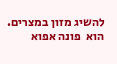להשיג מזון במצרים. הוא  פונה אפוא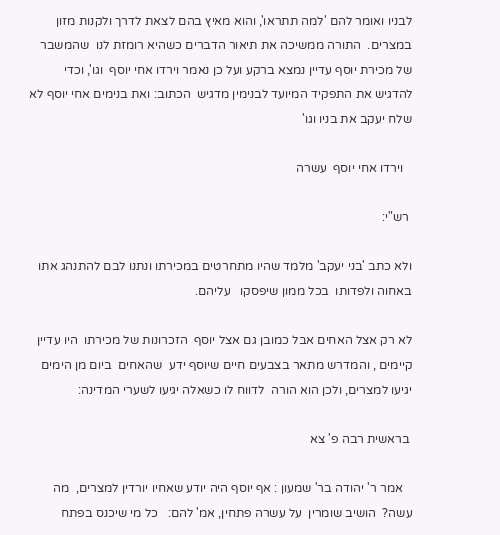לבניו ואומר להם 'למה תתראו', והוא מאיץ בהם לצאת לדרך ולקנות מזון במצרים.  התורה ממשיכה את תיאור הדברים כשהיא רומזת לנו  שהמשבר של מכירת יוסף עדיין נמצא ברקע ועל כן נאמר וירדו אחי יוסף  וגו', וכדי להדגיש את התפקיד המיועד לבנימין מדגיש  הכתוב: ואת בנימים אחי יוסף לא שלח יעקב את בניו וגו'

   וירדו אחי יוסף  עשרה

 רש"י:

ולא כתב 'בני יעקב' מלמד שהיו מתחרטים במכירתו ונתנו לבם להתנהג אתו באחוה ולפדותו  בכל ממון שיפסקו   עליהם.

לא רק אצל האחים אבל כמובן גם אצל יוסף  הזכרונות של מכירתו  היו עדיין קיימים , והמדרש מתאר בצבעים חיים שיוסף ידע  שהאחים  ביום מן הימים  יגיעו למצרים, ולכן הוא הורה  לדווח לו כשאלה יגיעו לשערי המדינה:

 בראשית רבה פ' צא

   אמר ר' יהודה בר' שמעון : אף יוסף היה יודע שאחיו יורדין למצרים,  מה עשה?  הושיב שומרין  על עשרה פתחין, אמ' להם:   כל מי שיכנס בפתח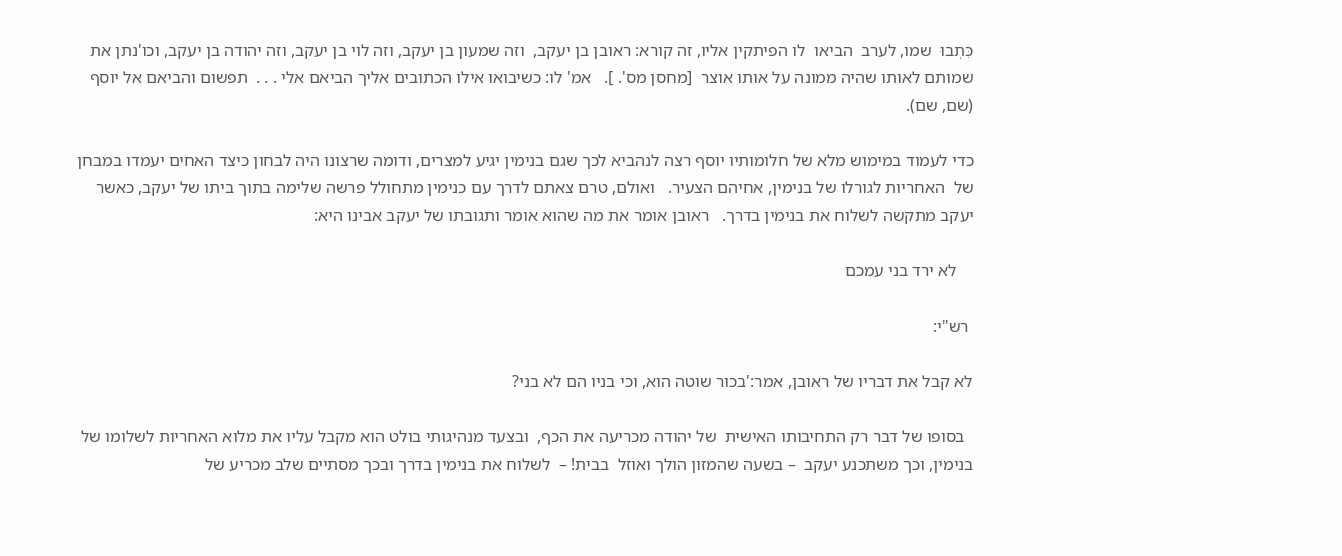כִּתְבוּ  שמו, לערב  הביאו  לו הפיתקין אליו, זה קורא: ראובן בן יעקב,  וזה שמעון בן יעקב, וזה לוי בן יעקב, וזה יהודה בן יעקב, וכו'נתן את שמותם לאותו שהיה ממונה על אותו אוצר  [מחסן מס'. ].   אמ' לו: כשיבואו אילו הכתובים אליך הביאם אלי . . .  תפשום והביאם אל יוסף  (שם, שם).

כדי לעמוד במימוש מלא של חלומותיו יוסף רצה לנהביא לכך שגם בנימין יגיע למצרים, ודומה שרצונו היה לבחון כיצד האחים יעמדו במבחן של  האחריות לגורלו של בנימין, אחיהם הצעיר.   ואולם, טרם צאתם לדרך עם כנימין מתחולל פרשה שלימה בתוך ביתו של יעקב, כאשר יעקב מתקשה לשלוח את בנימין בדרך.   ראובן אומר את מה שהוא אומר ותגובתו של יעקב אבינו היא:

    לא ירד בני עמכם

 רש"י:

לא קבל את דבריו של ראובן, אמר:'בכור שוטה הוא, וכי בניו הם לא בני?

  בסופו של דבר רק התחיבותו האישית  של יהודה מכריעה את הכף,  ובצעד מנהיגותי בולט הוא מקבל עליו את מלוא האחריות לשלומו של בנימין, וכך משתכנע יעקב  – בשעה שהמזון הולך ואוזל  בבית! –  לשלוח את בנימין בדרך ובכך מסתיים שלב מכריע של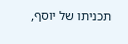תכניתו של יוסף,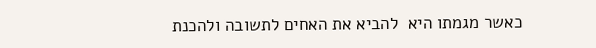כאשר מגמתו היא  להביא את האחים לתשובה ולהכנת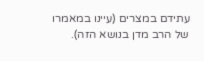עתידם במצרים (עיינו במאמרו של הרב מדן בנושא הזה).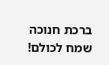ברכת חנוכה שמח לכולם!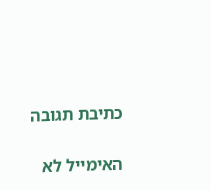כתיבת תגובה

האימייל לא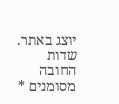יוצג באתר. שדות החובה מסומנים *